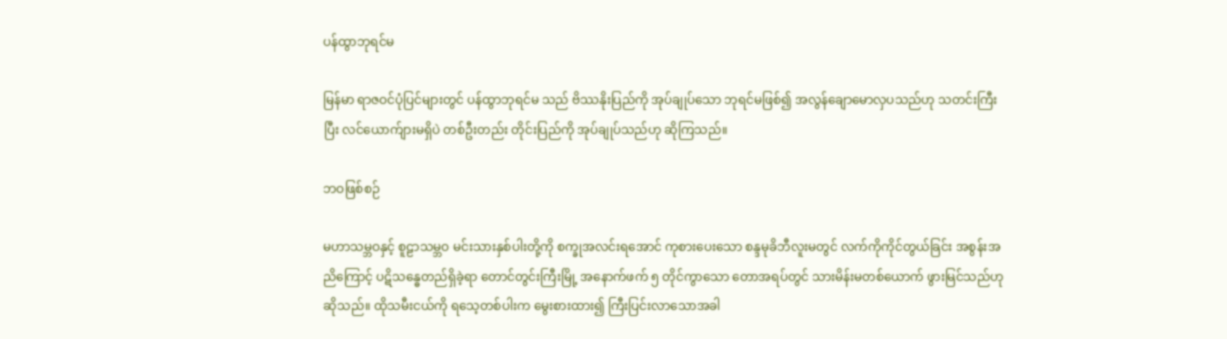ပန်ထွာဘုရင်မ

မြန်မာ ရာဇဝင်ပုံပြင်များတွင် ပန်ထွာဘုရင်မ သည် ဗိဿနိုးပြည်ကို အုပ်ချုပ်သော ဘုရင်မဖြစ်၍ အလွန်ချောမောလှပသည်ဟု သတင်းကြီးပြီး လင်ယောက်ျားမရှိပဲ တစ်ဦးတည်း တိုင်းပြည်ကို အုပ်ချုပ်သည်ဟု ဆိုကြသည်။

ဘဝဖြစ်စဉ်

မဟာသမ္ဘဝနှင့် စူဠာသမ္ဘဝ မင်းသားနှစ်ပါးတို့ကို စက္ခုအလင်းရအောင် ကုစားပေးသော စန္ဒမုခိဘီလူးမတွင် လက်ကိုကိုင်တွယ်ခြင်း အစွန်းအညိကြောင့် ပဋိသန္ဓေတည်ရှိခဲ့ရာ တောင်တွင်းကြီးမြို့ အနောက်ဖက် ၅ တိုင်ကွာသော တောအရပ်တွင် သားမိန်းမတစ်ယောက် ဖွားမြင်သည်ဟု ဆိုသည်။ ထိုသမီးငယ်ကို ရသေ့တစ်ပါးက မွေးစားထား၍ ကြီးပြင်းလာသောအခါ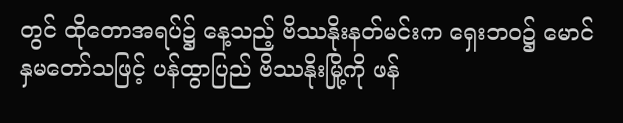တွင် ထိုတောအရပ်၌ နေ့သည့် ဗိဿနိုးနတ်မင်းက ရှေးဘဝ၌ မောင်နှမတော်သဖြင့် ပန်ထွာပြည် ဗိဿနိုးမြို့ကို ဖန်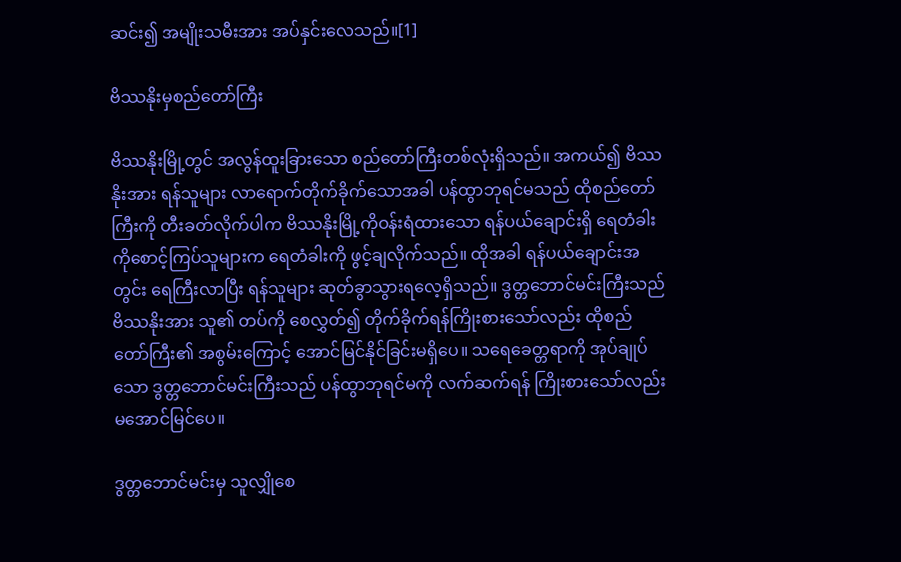ဆင်း၍ အမျိုးသမီးအား အပ်နှင်းလေသည်။[1]

ဗိဿနိုးမှစည်တော်ကြီး

ဗိဿနိုးမြို့တွင် အလွန်ထူးခြားသော စည်တော်ကြီးတစ်လုံးရှိသည်။ အကယ်၍ ဗိဿနိုးအား ရန်သူများ လာရောက်တိုက်ခိုက်သောအခါ ပန်ထွာဘုရင်မသည် ထိုစည်တော်ကြီးကို တီးခတ်လိုက်ပါက ဗိဿနိုးမြို့ကိုဝန်းရံထားသော ရန်ပယ်ချောင်းရှိ ရေတံခါးကိုစောင့်ကြပ်သူများက ရေတံခါးကို ဖွင့်ချလိုက်သည်။ ထိုအခါ ရန်ပယ်ချောင်းအတွင်း ရေကြီးလာပြီး ရန်သူများ ဆုတ်ခွာသွားရလေ့ရှိသည်။ ဒွတ္တဘောင်မင်းကြီးသည် ဗိဿနိုးအား သူ၏ တပ်ကို စေလွှတ်၍ တိုက်ခိုက်ရန်ကြိုးစားသော်လည်း ထိုစည်တော်ကြီး၏ အစွမ်းကြောင့် အောင်မြင်နိုင်ခြင်းမရှိပေ။ သရေခေတ္တရာကို အုပ်ချုပ်သော ဒွတ္တဘောင်မင်းကြီးသည် ပန်ထွာဘုရင်မကို လက်ဆက်ရန် ကြိုးစားသော်လည်း မအောင်မြင်ပေ။

ဒွတ္တဘောင်မင်းမှ သူလျှိုစေ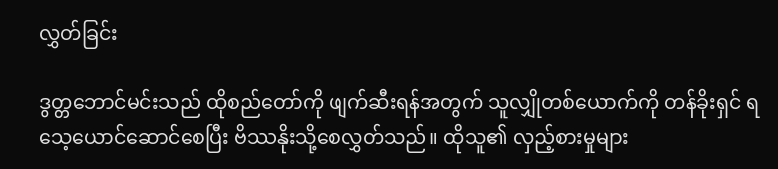လွှတ်ခြင်း

ဒွတ္တဘောင်မင်းသည် ထိုစည်တော်ကို ဖျက်ဆီးရန်အတွက် သူလျှိုတစ်ယောက်ကို တန်ခိုးရှင် ရသေ့ယောင်ဆောင်စေပြီး ဗိဿနိုးသို့စေလွှတ်သည်။ ထိုသူ၏ လှည့်စားမှုများ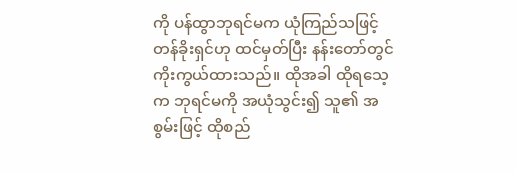ကို ပန်ထွာဘုရင်မက ယုံကြည်သဖြင့် တန်ခိုးရှင်ဟု ထင်မှတ်ပြီး နန်းတော်တွင် ကိုးကွယ်ထားသည်။ ထိုအခါ ထိုရသေ့က ဘုရင်မကို အယုံသွင်း၍ သူ၏ အစွမ်းဖြင့် ထိုစည်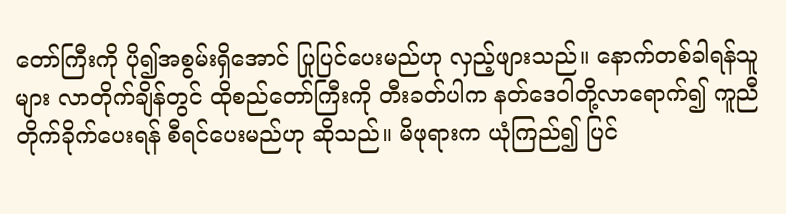တော်ကြီးကို ပို၍အစွမ်းရှိအောင် ပြုပြင်ပေးမည်ဟု လှည့်ဖျားသည်။ နောက်တစ်ခါရန်သူများ လာတိုက်ချိန်တွင် ထိုစည်တော်ကြီးကို တီးခတ်ပါက နတ်ဒေဝါတို့လာရောက်၍ ကူညီတိုက်ခိုက်ပေးရန် စီရင်ပေးမည်ဟု ဆိုသည်။ မိဖုရားက ယုံကြည်၍ ပြင်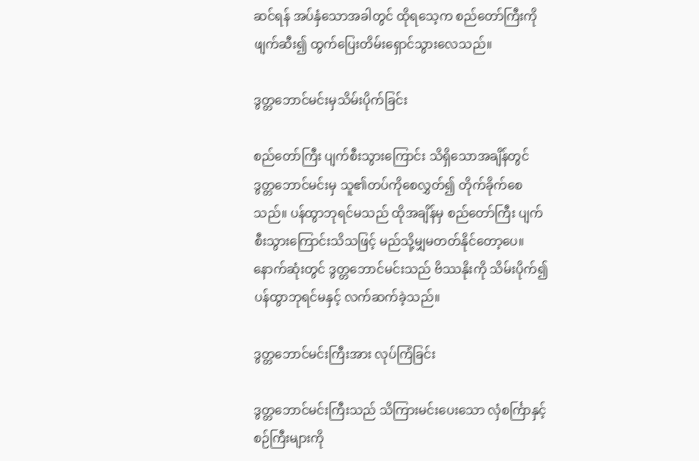ဆင်ရန် အပ်နှံသောအခါတွင် ထိုရသေ့က စည်တော်ကြီးကို ဖျက်ဆီး၍ ထွက်ပြေးတိမ်းရှောင်သွားလေသည်။

ဒွတ္တဘောင်မင်းမှသိမ်းပိုက်ခြင်း

စည်တော်ကြီး ပျက်စီးသွားကြောင်း သိရှိသောအချိန်တွင် ဒွတ္တဘောင်မင်းမှ သူ၏တပ်ကိုစေလွှတ်၍ တိုက်ခိုက်စေသည်။ ပန်ထွာဘုရင်မသည် ထိုအချိန်မှ စည်တော်ကြီး ပျက်စီးသွားကြောင်းသိသဖြင့် မည်သို့မျှမတတ်နိုင်တော့ပေ။ နောက်ဆုံးတွင် ဒွတ္တဘောင်မင်းသည် ဗိဿနိုးကို သိမ်းပိုက်၍ ပန်ထွာဘုရင်မနှင့် လက်ဆက်ခဲ့သည်။

ဒွတ္တဘောင်မင်းကြီးအား လုပ်ကြံခြင်း

ဒွတ္တဘောင်မင်းကြီးသည် သိကြားမင်းပေးသော လှံစင်္ကြာနှင့် စဉ်ကြီးများကို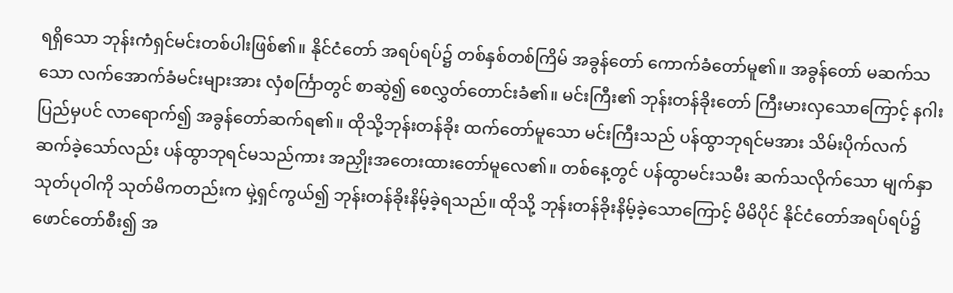ရရှိသော ဘုန်းကံရှင်မင်းတစ်ပါးဖြစ်၏။ နိုင်ငံတော် အရပ်ရပ်၌ တစ်နှစ်တစ်ကြိမ် အခွန်တော် ကောက်ခံတော်မူ၏။ အခွန်တော် မဆက်သသော လက်အောက်ခံမင်းများအား လှံစင်္ကြာတွင် စာဆွဲ၍ စေလွှတ်တောင်းခံ၏။ မင်းကြီး၏ ဘုန်းတန်ခိုးတော် ကြီးမားလှသောကြောင့် နဂါးပြည်မှပင် လာရောက်၍ အခွန်တော်ဆက်ရ၏။ ထိုသို့ဘုန်းတန်ခိုး ထက်တော်မူသော မင်းကြီးသည် ပန်ထွာဘုရင်မအား သိမ်းပိုက်လက်ဆက်ခဲ့သော်လည်း ပန်ထွာဘုရင်မသည်ကား အညှိုးအတေးထားတော်မူလေ၏။ တစ်နေ့တွင် ပန်ထွာမင်းသမီး ဆက်သလိုက်သော မျက်နှာသုတ်ပုဝါကို သုတ်မိကတည်းက မှဲ့ရှင်ကွယ်၍ ဘုန်းတန်ခိုးနိမ့်ခဲ့ရသည်။ ထိုသို့ ဘုန်းတန်ခိုးနိမ့်ခဲ့သောကြောင့် မိမိပိုင် နိုင်ငံတော်အရပ်ရပ်၌ ဖောင်တော်စီး၍ အ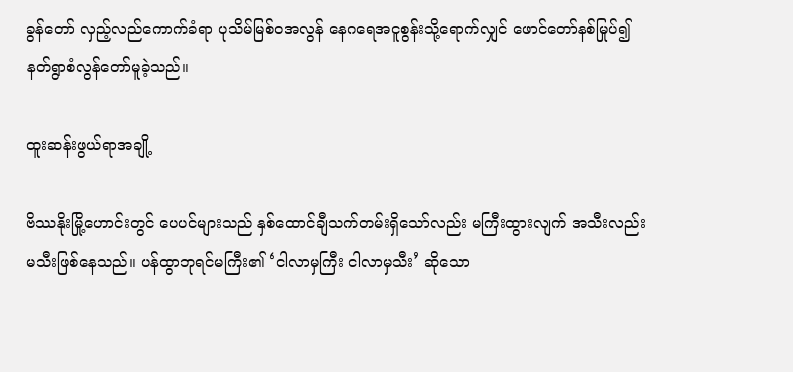ခွန်တော် လှည့်လည်ကောက်ခံရာ ပုသိမ်မြစ်ဝအလွန် နေဂရေအငူစွန်းသို့ရောက်လျှင် ဖောင်တော်နစ်မြုပ်၍ နတ်ရွာစံလွန်တော်မူခဲ့သည်။

ထူးဆန်းဖွယ်ရာအချို့

ဗိဿနိုးမြို့ဟောင်းတွင် ပေပင်များသည် နှစ်ထောင်ချီသက်တမ်းရှိသော်လည်း မကြီးထွားလျက် အသီးလည်းမသီးဖြစ်နေသည်။ ပန်ထွာဘုရင်မကြီး၏ ‘ငါလာမှကြီး ငါလာမှသီး’ ဆိုသော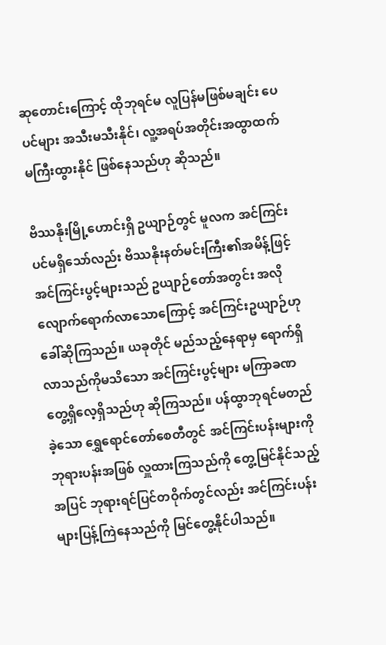ဆုတောင်းကြောင့် ထိုဘုရင်မ လူပြန်မဖြစ်မချင်း ပေပင်များ အသီးမသီးနိုင်၊ လူ့အရပ်အတိုင်းအထွာထက် မကြီးထွားနိုင် ဖြစ်နေသည်ဟု ဆိုသည်။

ဗိဿနိုးမြို့ဟောင်းရှိ ဥယျာဉ်တွင် မူလက အင်ကြင်းပင်မရှိသော်လည်း ဗိဿနိုးနတ်မင်းကြီး၏အမိန့်ဖြင့် အင်ကြင်းပွင့်များသည် ဥယျာဉ်တော်အတွင်း အလိုလျောက်ရောက်လာသောကြောင့် အင်ကြင်းဥယျာဉ်ဟု ခေါ်ဆိုကြသည်။ ယခုတိုင် မည်သည့်နေရာမှ ရောက်ရှိလာသည်ကိုမသိသော အင်ကြင်းပွင့်များ မကြာခဏတွေ့ရှိလေ့ရှိသည်ဟု ဆိုကြသည်။ ပန်ထွာဘုရင်မတည်ခဲ့သော ရွှေရောင်တော်စေတီတွင် အင်ကြင်းပန်းများကို ဘုရားပန်းအဖြစ် လှူထားကြသည်ကို တွေ့မြင်နိုင်သည့်အပြင် ဘုရားရင်ပြင်တဝိုက်တွင်လည်း အင်ကြင်းပန်းများပြန့်ကြဲနေသည်ကို မြင်တွေ့နိုင်ပါသည်။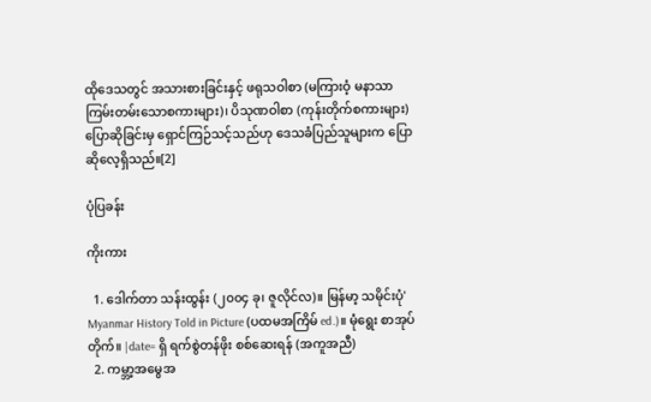ထိုဒေသတွင် အသားစားခြင်းနှင့် ဖရုသဝါစာ (မကြားဝံ့ မနာသာ ကြမ်းတမ်းသောစကားများ)၊ ပိသုဏဝါစာ (ကုန်းတိုက်စကားများ) ပြောဆိုခြင်းမှ ရှောင်ကြဉ်သင့်သည်ဟု ဒေသခံပြည်သူများက ပြောဆိုလေ့ရှိသည်။[2]

ပုံပြခန်း

ကိုးကား

  1. ဒေါက်တာ သန်းထွန်း (၂၀၀၄ ခု၊ ဇူလိုင်လ)။ မြန်မာ့ သမိုင်းပုံ' Myanmar History Told in Picture (ပထမအကြိမ် ed.)။ မုံရွေး စာအုပ်တိုက်။ |date= ရှိ ရက်စွဲတန်ဖိုး စစ်ဆေးရန် (အကူအညီ)
  2. ကမ္ဘာ့အမွေအ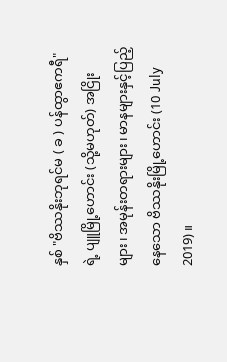နှစ် "ဗိဿနိုးဘုရင်မ ( ခ ) ပန်ထွာဧကရီ" ရဲ့ ပျူမြို့ဟောင်း (သို့မဟုတ်) အငြိုးများ၊ အမုန်းတရားများ၊ မာနများနှင့်ပြည့်နေသော ဗိဿနိုးမြို့ဟောင်း (10 July 2019)။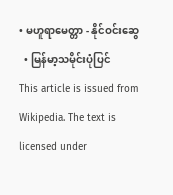• မဟူရာမေတ္တာ - နိုင်ဝင်းဆွေ
  • မြန်မာ့သမိုင်းပုံပြင်
This article is issued from Wikipedia. The text is licensed under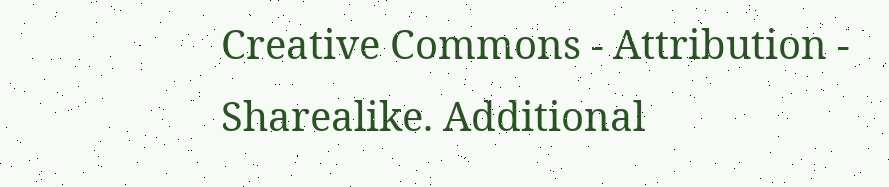Creative Commons - Attribution - Sharealike. Additional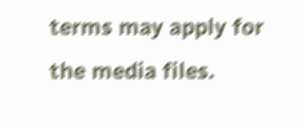terms may apply for the media files.